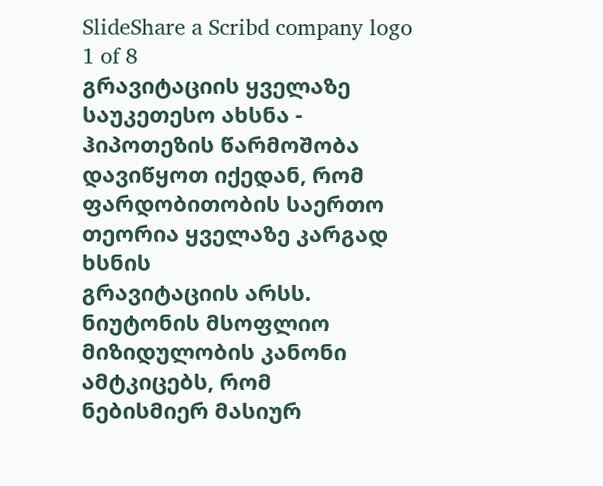SlideShare a Scribd company logo
1 of 8
გრავიტაციის ყველაზე საუკეთესო ახსნა - ჰიპოთეზის წარმოშობა
დავიწყოთ იქედან, რომ ფარდობითობის საერთო თეორია ყველაზე კარგად ხსნის
გრავიტაციის არსს. ნიუტონის მსოფლიო მიზიდულობის კანონი ამტკიცებს, რომ
ნებისმიერ მასიურ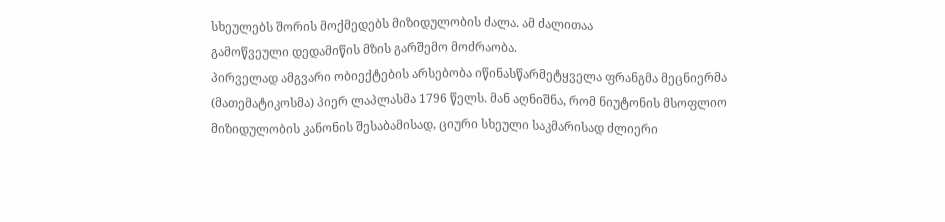სხეულებს შორის მოქმედებს მიზიდულობის ძალა. ამ ძალითაა
გამოწვეული დედამიწის მზის გარშემო მოძრაობა.
პირველად ამგვარი ობიექტების არსებობა იწინასწარმეტყველა ფრანგმა მეცნიერმა
(მათემატიკოსმა) პიერ ლაპლასმა 1796 წელს. მან აღნიშნა, რომ ნიუტონის მსოფლიო
მიზიდულობის კანონის შესაბამისად, ციური სხეული საკმარისად ძლიერი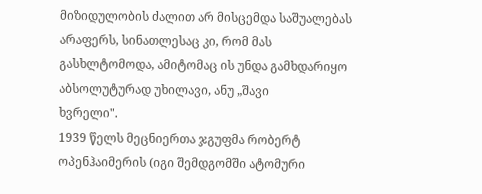მიზიდულობის ძალით არ მისცემდა საშუალებას არაფერს, სინათლესაც კი, რომ მას
გასხლტომოდა, ამიტომაც ის უნდა გამხდარიყო აბსოლუტურად უხილავი, ანუ „შავი
ხვრელი".
1939 წელს მეცნიერთა ჯგუფმა რობერტ ოპენჰაიმერის (იგი შემდგომში ატომური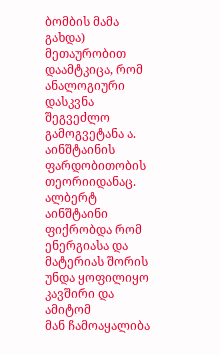ბომბის მამა გახდა) მეთაურობით დაამტკიცა, რომ ანალოგიური დასკვნა შეგვეძლო
გამოგვეტანა ა. აინშტაინის ფარდობითობის თეორიიდანაც. ალბერტ აინშტაინი
ფიქრობდა რომ ენერგიასა და მატერიას შორის უნდა ყოფილიყო კავშირი და ამიტომ
მან ჩამოაყალიბა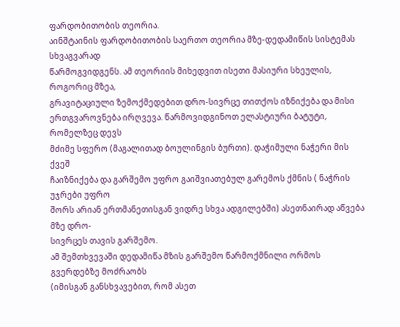ფარდობითობის თეორია.
აინშტაინის ფარდობითობის საერთო თეორია მზე-დედამიწის სისტემას სხვაგვარად
წარმოგვიდგენს. ამ თეორიის მიხედვით ისეთი მასიური სხეულის, როგორიც მზეა,
გრავიტაციული ზემოქმედებით დრო-სივრცე თითქოს იზნიქება და მისი
ერთგვაროვნება ირღვევა. წარმოვიდგინოთ ელასტიური ბატუტი, რომელზეც დევს
მძიმე სფერო (მაგალითად ბოულინგის ბურთი). დაჭიმული ნაჭერი მის ქვეშ
ჩაიზნიქება და გარშემო უფრო გაიშვიათებულ გარემოს ქმნის ( ნაჭრის უჯრები უფრო
შორს არიან ერთმანეთისგან ვიდრე სხვა ადგილებში) ასეთნაირად აწვება მზე დრო-
სივრცეს თავის გარშემო.
ამ შემთხვევაში დედამიწა მზის გარშემო წარმოქმნილი ორმოს გვერდებზე მოძრაობს
(იმისგან განსხვავებით, რომ ასეთ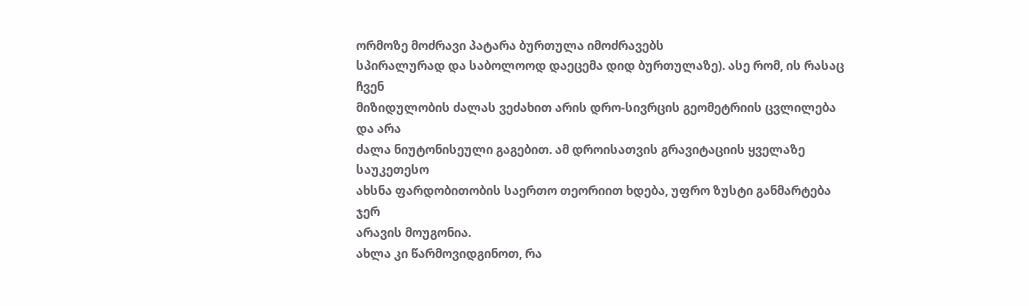ორმოზე მოძრავი პატარა ბურთულა იმოძრავებს
სპირალურად და საბოლოოდ დაეცემა დიდ ბურთულაზე). ასე რომ, ის რასაც ჩვენ
მიზიდულობის ძალას ვეძახით არის დრო-სივრცის გეომეტრიის ცვლილება და არა
ძალა ნიუტონისეული გაგებით. ამ დროისათვის გრავიტაციის ყველაზე საუკეთესო
ახსნა ფარდობითობის საერთო თეორიით ხდება, უფრო ზუსტი განმარტება ჯერ
არავის მოუგონია.
ახლა კი წარმოვიდგინოთ, რა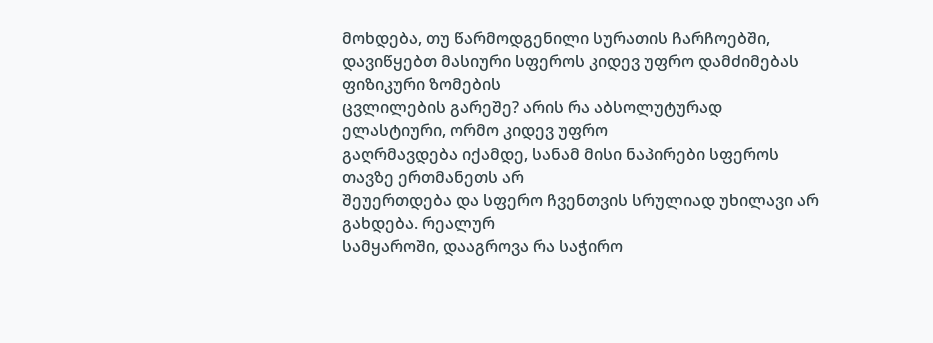მოხდება, თუ წარმოდგენილი სურათის ჩარჩოებში,
დავიწყებთ მასიური სფეროს კიდევ უფრო დამძიმებას ფიზიკური ზომების
ცვლილების გარეშე? არის რა აბსოლუტურად ელასტიური, ორმო კიდევ უფრო
გაღრმავდება იქამდე, სანამ მისი ნაპირები სფეროს თავზე ერთმანეთს არ
შეუერთდება და სფერო ჩვენთვის სრულიად უხილავი არ გახდება. რეალურ
სამყაროში, დააგროვა რა საჭირო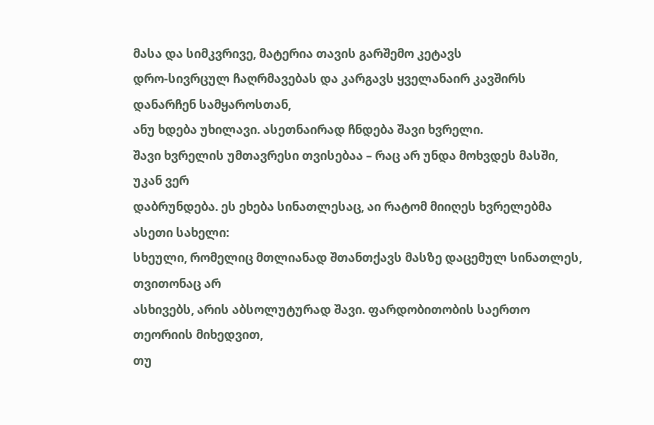მასა და სიმკვრივე, მატერია თავის გარშემო კეტავს
დრო-სივრცულ ჩაღრმავებას და კარგავს ყველანაირ კავშირს დანარჩენ სამყაროსთან,
ანუ ხდება უხილავი. ასეთნაირად ჩნდება შავი ხვრელი.
შავი ხვრელის უმთავრესი თვისებაა – რაც არ უნდა მოხვდეს მასში, უკან ვერ
დაბრუნდება. ეს ეხება სინათლესაც, აი რატომ მიიღეს ხვრელებმა ასეთი სახელი:
სხეული, რომელიც მთლიანად შთანთქავს მასზე დაცემულ სინათლეს, თვითონაც არ
ასხივებს, არის აბსოლუტურად შავი. ფარდობითობის საერთო თეორიის მიხედვით,
თუ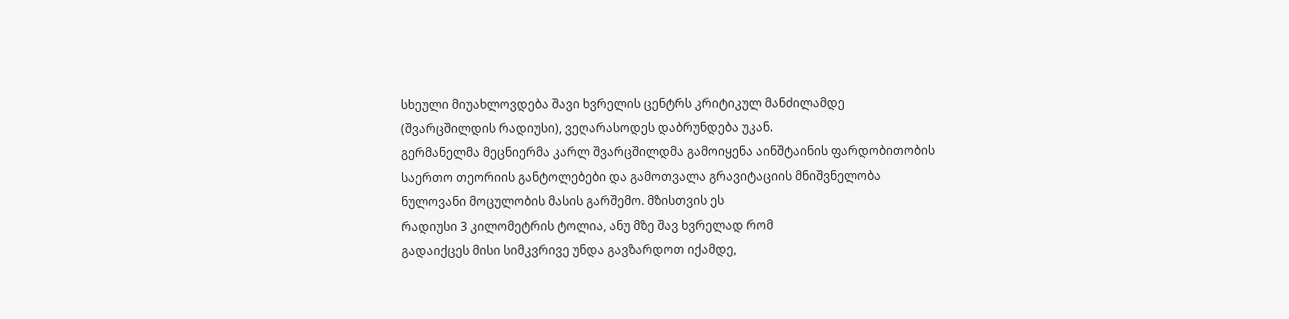სხეული მიუახლოვდება შავი ხვრელის ცენტრს კრიტიკულ მანძილამდე
(შვარცშილდის რადიუსი), ვეღარასოდეს დაბრუნდება უკან.
გერმანელმა მეცნიერმა კარლ შვარცშილდმა გამოიყენა აინშტაინის ფარდობითობის
საერთო თეორიის განტოლებები და გამოთვალა გრავიტაციის მნიშვნელობა
ნულოვანი მოცულობის მასის გარშემო. მზისთვის ეს
რადიუსი 3 კილომეტრის ტოლია, ანუ მზე შავ ხვრელად რომ
გადაიქცეს მისი სიმკვრივე უნდა გავზარდოთ იქამდე,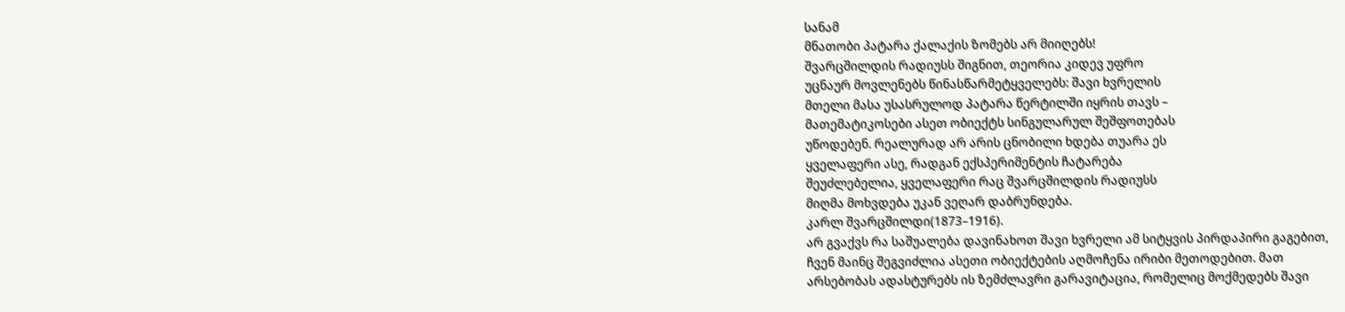სანამ
მნათობი პატარა ქალაქის ზომებს არ მიიღებს!
შვარცშილდის რადიუსს შიგნით, თეორია კიდევ უფრო
უცნაურ მოვლენებს წინასწარმეტყველებს: შავი ხვრელის
მთელი მასა უსასრულოდ პატარა წერტილში იყრის თავს –
მათემატიკოსები ასეთ ობიექტს სინგულარულ შეშფოთებას
უწოდებენ. რეალურად არ არის ცნობილი ხდება თუარა ეს
ყველაფერი ასე, რადგან ექსპერიმენტის ჩატარება
შეუძლებელია, ყველაფერი რაც შვარცშილდის რადიუსს
მიღმა მოხვდება უკან ვეღარ დაბრუნდება.
კარლ შვარცშილდი(1873–1916).
არ გვაქვს რა საშუალება დავინახოთ შავი ხვრელი ამ სიტყვის პირდაპირი გაგებით,
ჩვენ მაინც შეგვიძლია ასეთი ობიექტების აღმოჩენა ირიბი მეთოდებით. მათ
არსებობას ადასტურებს ის ზემძლავრი გარავიტაცია, რომელიც მოქმედებს შავი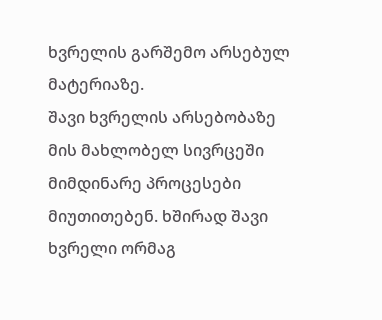ხვრელის გარშემო არსებულ
მატერიაზე.
შავი ხვრელის არსებობაზე
მის მახლობელ სივრცეში
მიმდინარე პროცესები
მიუთითებენ. ხშირად შავი
ხვრელი ორმაგ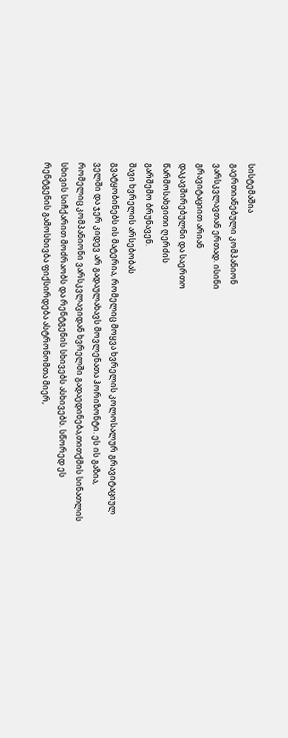სისტემაშია
გაერთიანებული კომპანიონ
ვარსკვლავთან ერთად. ისინი
გრავიტაციით არიან
დაკავშირებულნი და საერთო
წარმოსახვითი ღერძის
გარშემო ბრუნავენ.
შავი ხვრელის არსებობას
გვატყობინებს ის მატერია, რომელიც მოყვა ხვრელის კოლოსალურ გრავიტაციულ
ველში და ჯერ კიდევ არ გადაულახავს მოვლენათა ჰორიზონტი. ეს ის გაზია,
რომელიც კომპანიონი ვარსკვლავიდან ხვრელში გადაედინება,თითქმის სინათლის
სხივის სიჩქარით მოძრაობს და რენტგენის სხივებს ასხივებს. სწორედ ეს
რენტგენის გამოსხივბა ფიქსირდება ასტრონომთა მიერ,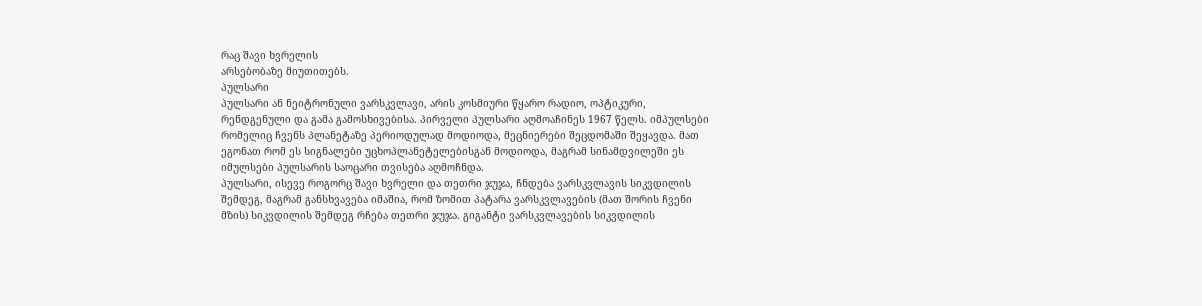რაც შავი ხვრელის
არსებობაზე მიუთითებს.
პულსარი
პულსარი ან ნეიტრონული ვარსკვლავი, არის კოსმიური წყარო რადიო, ოპტიკური,
რენდგენული და გამა გამოსხივებისა. პირველი პულსარი აღმოაჩინეს 1967 წელს. იმპულსები
რომელიც ჩვენს პლანეტაზე პერიოდულად მოდიოდა, მეცნიერები შეცდომაში შეყავდა. მათ
ეგონათ რომ ეს სიგნალები უცხოპლანეტელებისგან მოდიოდა, მაგრამ სინამდვილეში ეს
იმულსები პულსარის საოცარი თვისება აღმოჩნდა.
პულსარი, ისევე როგორც შავი ხვრელი და თეთრი ჯუჯა, ჩნდება ვარსკვლავის სიკვდილის
შემდეგ, მაგრამ განსხვავება იმაშია, რომ ზომით პატარა ვარსკვლავების (მათ შორის ჩვენი
მზის) სიკვდილის შემდეგ რჩება თეთრი ჯუჯა. გიგანტი ვარსკვლავების სიკვდილის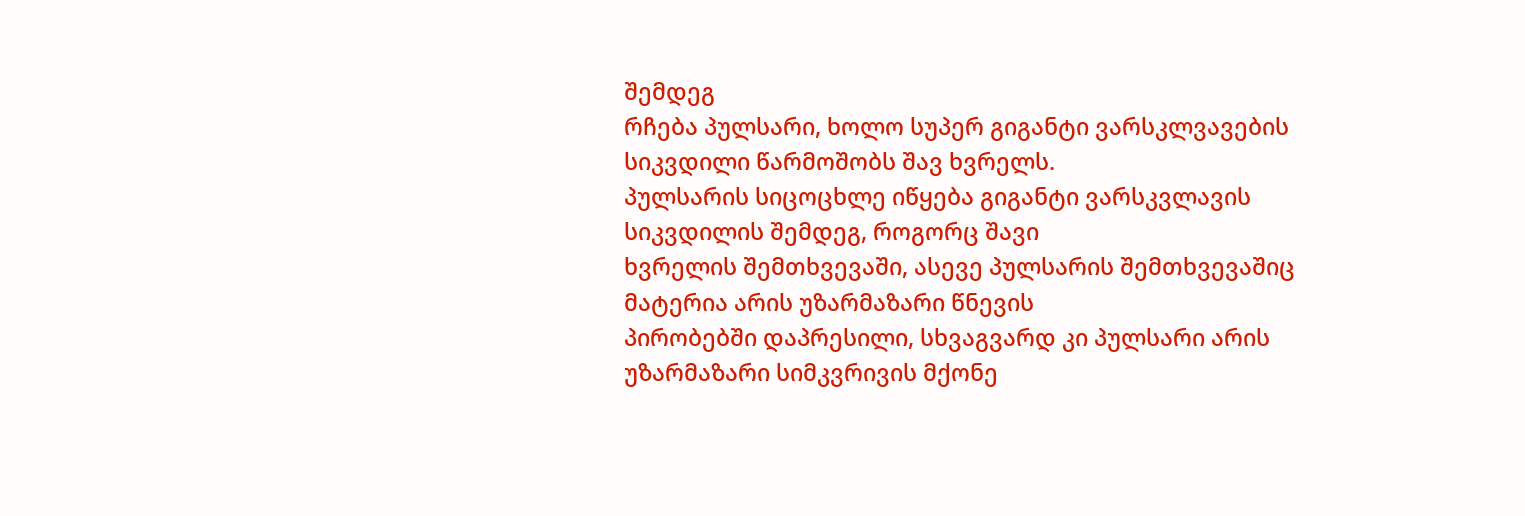შემდეგ
რჩება პულსარი, ხოლო სუპერ გიგანტი ვარსკლვავების სიკვდილი წარმოშობს შავ ხვრელს.
პულსარის სიცოცხლე იწყება გიგანტი ვარსკვლავის სიკვდილის შემდეგ, როგორც შავი
ხვრელის შემთხვევაში, ასევე პულსარის შემთხვევაშიც მატერია არის უზარმაზარი წნევის
პირობებში დაპრესილი, სხვაგვარდ კი პულსარი არის უზარმაზარი სიმკვრივის მქონე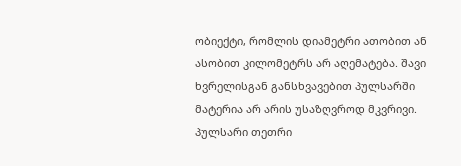ობიექტი, რომლის დიამეტრი ათობით ან ასობით კილომეტრს არ აღემატება. შავი
ხვრელისგან განსხვავებით პულსარში მატერია არ არის უსაზღვროდ მკვრივი.
პულსარი თეთრი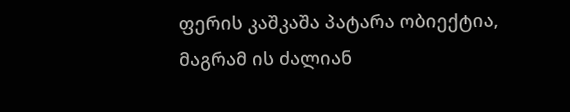ფერის კაშკაშა პატარა ობიექტია, მაგრამ ის ძალიან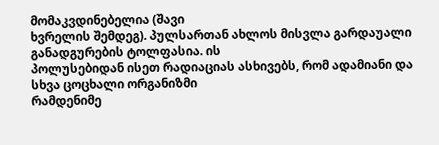მომაკვდინებელია (შავი
ხვრელის შემდეგ). პულსართან ახლოს მისვლა გარდაუალი განადგურების ტოლფასია. ის
პოლუსებიდან ისეთ რადიაციას ასხივებს, რომ ადამიანი და სხვა ცოცხალი ორგანიზმი
რამდენიმე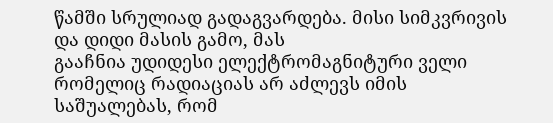წამში სრულიად გადაგვარდება. მისი სიმკვრივის და დიდი მასის გამო, მას
გააჩნია უდიდესი ელექტრომაგნიტური ველი რომელიც რადიაციას არ აძლევს იმის
საშუალებას, რომ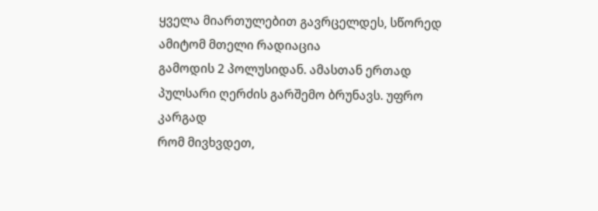ყველა მიართულებით გავრცელდეს, სწორედ ამიტომ მთელი რადიაცია
გამოდის 2 პოლუსიდან. ამასთან ერთად პულსარი ღერძის გარშემო ბრუნავს. უფრო კარგად
რომ მივხვდეთ,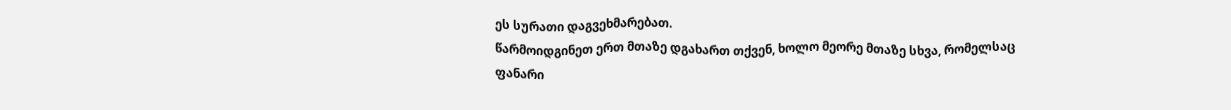ეს სურათი დაგვეხმარებათ.
წარმოიდგინეთ ერთ მთაზე დგახართ თქვენ, ხოლო მეორე მთაზე სხვა, რომელსაც ფანარი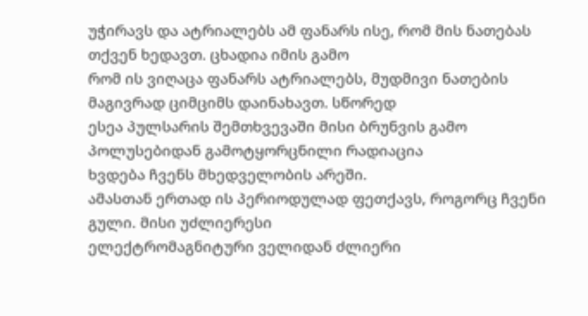უჭირავს და ატრიალებს ამ ფანარს ისე, რომ მის ნათებას თქვენ ხედავთ. ცხადია იმის გამო
რომ ის ვიღაცა ფანარს ატრიალებს, მუდმივი ნათების მაგივრად ციმციმს დაინახავთ. სწორედ
ესეა პულსარის შემთხვევაში მისი ბრუნვის გამო პოლუსებიდან გამოტყორცნილი რადიაცია
ხვდება ჩვენს მხედველობის არეში.
ამასთან ერთად ის პერიოდულად ფეთქავს, როგორც ჩვენი გული. მისი უძლიერესი
ელექტრომაგნიტური ველიდან ძლიერი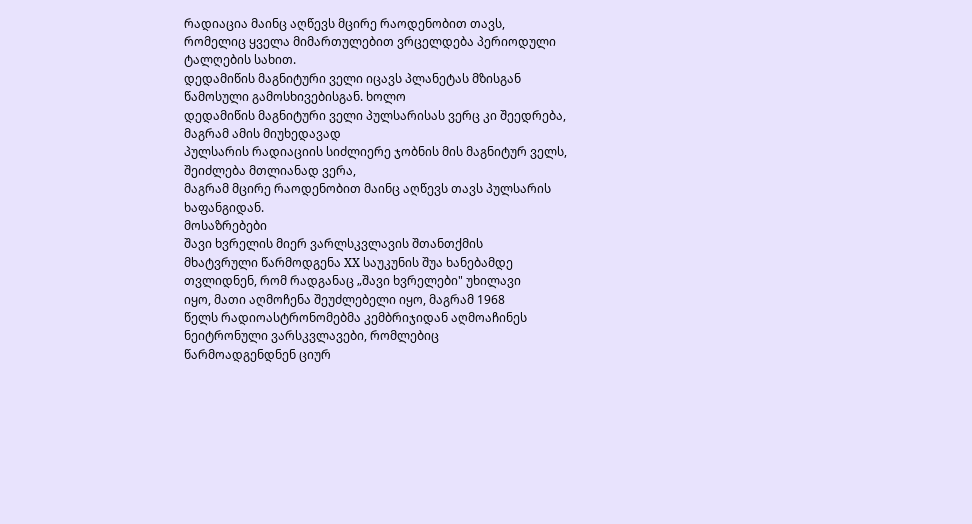რადიაცია მაინც აღწევს მცირე რაოდენობით თავს,
რომელიც ყველა მიმართულებით ვრცელდება პერიოდული ტალღების სახით.
დედამიწის მაგნიტური ველი იცავს პლანეტას მზისგან წამოსული გამოსხივებისგან. ხოლო
დედამიწის მაგნიტური ველი პულსარისას ვერც კი შეედრება, მაგრამ ამის მიუხედავად
პულსარის რადიაციის სიძლიერე ჯობნის მის მაგნიტურ ველს, შეიძლება მთლიანად ვერა,
მაგრამ მცირე რაოდენობით მაინც აღწევს თავს პულსარის ხაფანგიდან.
მოსაზრებები
შავი ხვრელის მიერ ვარლსკვლავის შთანთქმის
მხატვრული წარმოდგენა XX საუკუნის შუა ხანებამდე
თვლიდნენ, რომ რადგანაც „შავი ხვრელები" უხილავი
იყო, მათი აღმოჩენა შეუძლებელი იყო, მაგრამ 1968
წელს რადიოასტრონომებმა კემბრიჯიდან აღმოაჩინეს
ნეიტრონული ვარსკვლავები, რომლებიც
წარმოადგენდნენ ციურ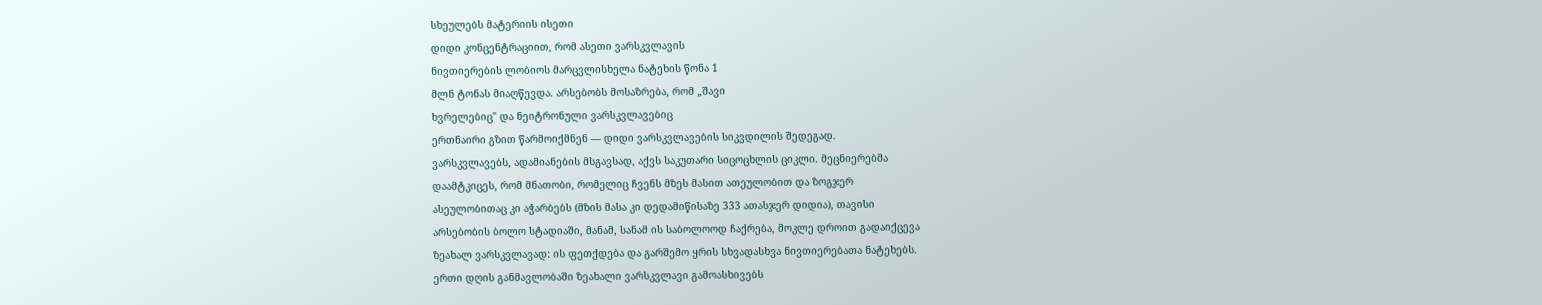სხეულებს მატერიის ისეთი
დიდი კონცენტრაციით, რომ ასეთი ვარსკვლავის
ნივთიერების ლობიოს მარცვლისხელა ნატეხის წონა 1
მლნ ტონას მიაღწევდა. არსებობს მოსაზრება, რომ „შავი
ხვრელებიც" და ნეიტრონული ვარსკვლავებიც
ერთნაირი გზით წარმოიქმნენ — დიდი ვარსკვლავების სიკვდილის შედეგად.
ვარსკვლავებს, ადამიანების მსგავსად, აქვს საკუთარი სიცოცხლის ციკლი. მეცნიერებმა
დაამტკიცეს, რომ მნათობი, რომელიც ჩვენს მზეს მასით ათეულობით და ზოგჯერ
ასეულობითაც კი აჭარბებს (მზის მასა კი დედამიწისაზე 333 ათასჯერ დიდია), თავისი
არსებობის ბოლო სტადიაში, მანამ, სანამ ის საბოლოოდ ჩაქრება, მოკლე დროით გადაიქცევა
ზეახალ ვარსკვლავად: ის ფეთქდება და გარშემო ყრის სხვადასხვა ნივთიერებათა ნატეხებს.
ერთი დღის განმავლობაში ზეახალი ვარსკვლავი გამოასხივებს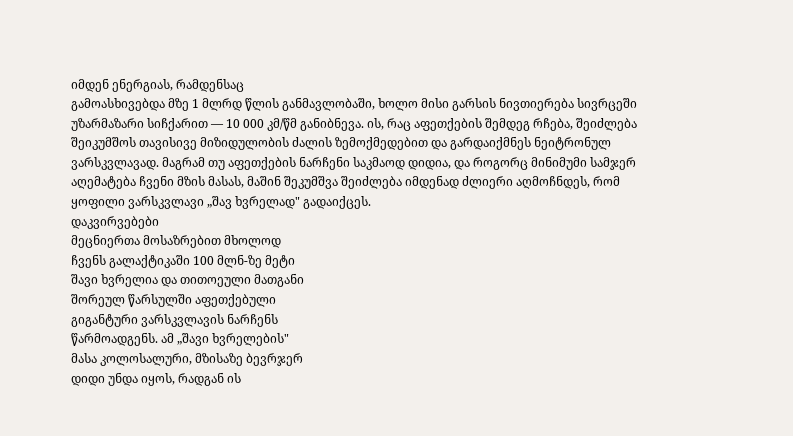იმდენ ენერგიას, რამდენსაც
გამოასხივებდა მზე 1 მლრდ წლის განმავლობაში, ხოლო მისი გარსის ნივთიერება სივრცეში
უზარმაზარი სიჩქარით — 10 000 კმ/წმ განიბნევა. ის, რაც აფეთქების შემდეგ რჩება, შეიძლება
შეიკუმშოს თავისივე მიზიდულობის ძალის ზემოქმედებით და გარდაიქმნეს ნეიტრონულ
ვარსკვლავად. მაგრამ თუ აფეთქების ნარჩენი საკმაოდ დიდია, და როგორც მინიმუმი სამჯერ
აღემატება ჩვენი მზის მასას, მაშინ შეკუმშვა შეიძლება იმდენად ძლიერი აღმოჩნდეს, რომ
ყოფილი ვარსკვლავი „შავ ხვრელად" გადაიქცეს.
დაკვირვებები
მეცნიერთა მოსაზრებით მხოლოდ
ჩვენს გალაქტიკაში 100 მლნ-ზე მეტი
შავი ხვრელია და თითოეული მათგანი
შორეულ წარსულში აფეთქებული
გიგანტური ვარსკვლავის ნარჩენს
წარმოადგენს. ამ „შავი ხვრელების"
მასა კოლოსალური, მზისაზე ბევრჯერ
დიდი უნდა იყოს, რადგან ის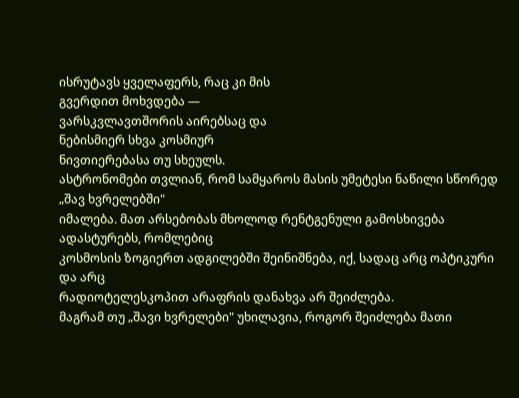ისრუტავს ყველაფერს, რაც კი მის
გვერდით მოხვდება —
ვარსკვლავთშორის აირებსაც და
ნებისმიერ სხვა კოსმიურ
ნივთიერებასა თუ სხეულს.
ასტრონომები თვლიან, რომ სამყაროს მასის უმეტესი ნაწილი სწორედ „შავ ხვრელებში"
იმალება. მათ არსებობას მხოლოდ რენტგენული გამოსხივება ადასტურებს, რომლებიც
კოსმოსის ზოგიერთ ადგილებში შეინიშნება, იქ, სადაც არც ოპტიკური და არც
რადიოტელესკოპით არაფრის დანახვა არ შეიძლება.
მაგრამ თუ „შავი ხვრელები" უხილავია, როგორ შეიძლება მათი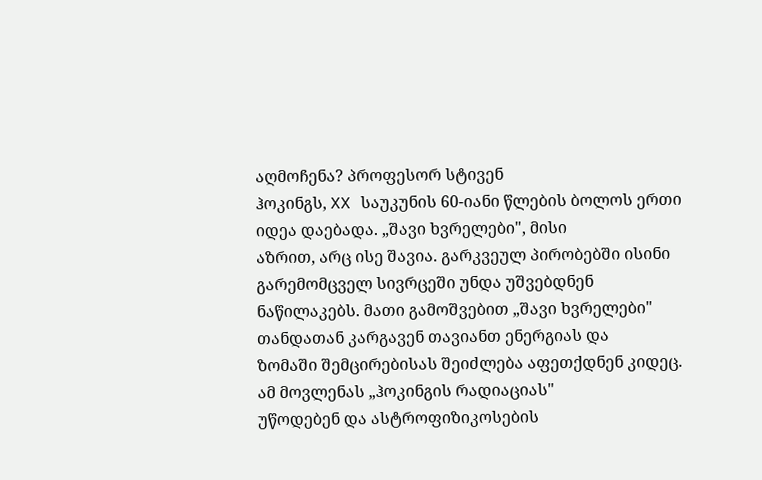აღმოჩენა? პროფესორ სტივენ
ჰოკინგს, XX საუკუნის 60-იანი წლების ბოლოს ერთი იდეა დაებადა. „შავი ხვრელები", მისი
აზრით, არც ისე შავია. გარკვეულ პირობებში ისინი გარემომცველ სივრცეში უნდა უშვებდნენ
ნაწილაკებს. მათი გამოშვებით „შავი ხვრელები" თანდათან კარგავენ თავიანთ ენერგიას და
ზომაში შემცირებისას შეიძლება აფეთქდნენ კიდეც. ამ მოვლენას „ჰოკინგის რადიაციას"
უწოდებენ და ასტროფიზიკოსების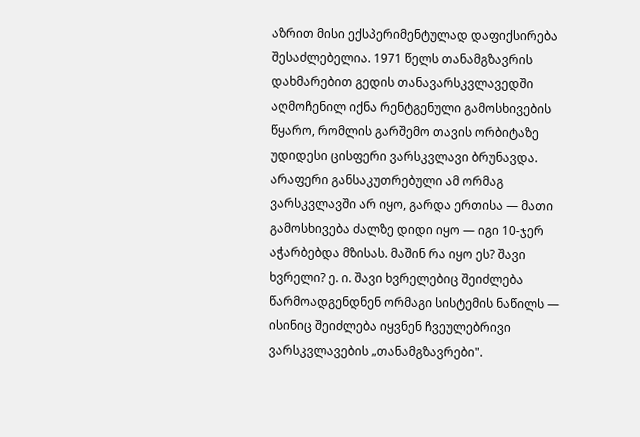აზრით მისი ექსპერიმენტულად დაფიქსირება
შესაძლებელია. 1971 წელს თანამგზავრის დახმარებით გედის თანავარსკვლავედში
აღმოჩენილ იქნა რენტგენული გამოსხივების წყარო, რომლის გარშემო თავის ორბიტაზე
უდიდესი ცისფერი ვარსკვლავი ბრუნავდა. არაფერი განსაკუთრებული ამ ორმაგ
ვარსკვლავში არ იყო, გარდა ერთისა — მათი გამოსხივება ძალზე დიდი იყო — იგი 10-ჯერ
აჭარბებდა მზისას. მაშინ რა იყო ეს? შავი ხვრელი? ე. ი. შავი ხვრელებიც შეიძლება
წარმოადგენდნენ ორმაგი სისტემის ნაწილს — ისინიც შეიძლება იყვნენ ჩვეულებრივი
ვარსკვლავების „თანამგზავრები".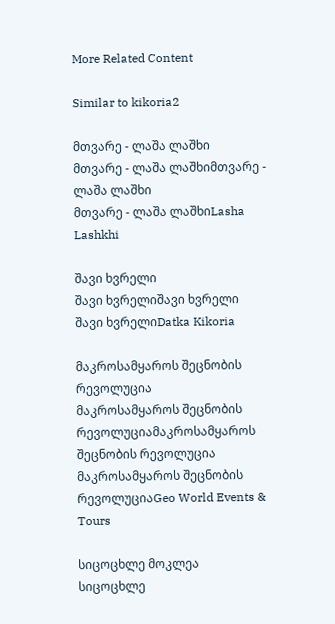More Related Content

Similar to kikoria2

მთვარე - ლაშა ლაშხი
მთვარე - ლაშა ლაშხიმთვარე - ლაშა ლაშხი
მთვარე - ლაშა ლაშხიLasha Lashkhi

შავი ხვრელი
შავი ხვრელიშავი ხვრელი
შავი ხვრელიDatka Kikoria

მაკროსამყაროს შეცნობის რევოლუცია
მაკროსამყაროს შეცნობის რევოლუციამაკროსამყაროს შეცნობის რევოლუცია
მაკროსამყაროს შეცნობის რევოლუციაGeo World Events & Tours

სიცოცხლე მოკლეა
სიცოცხლე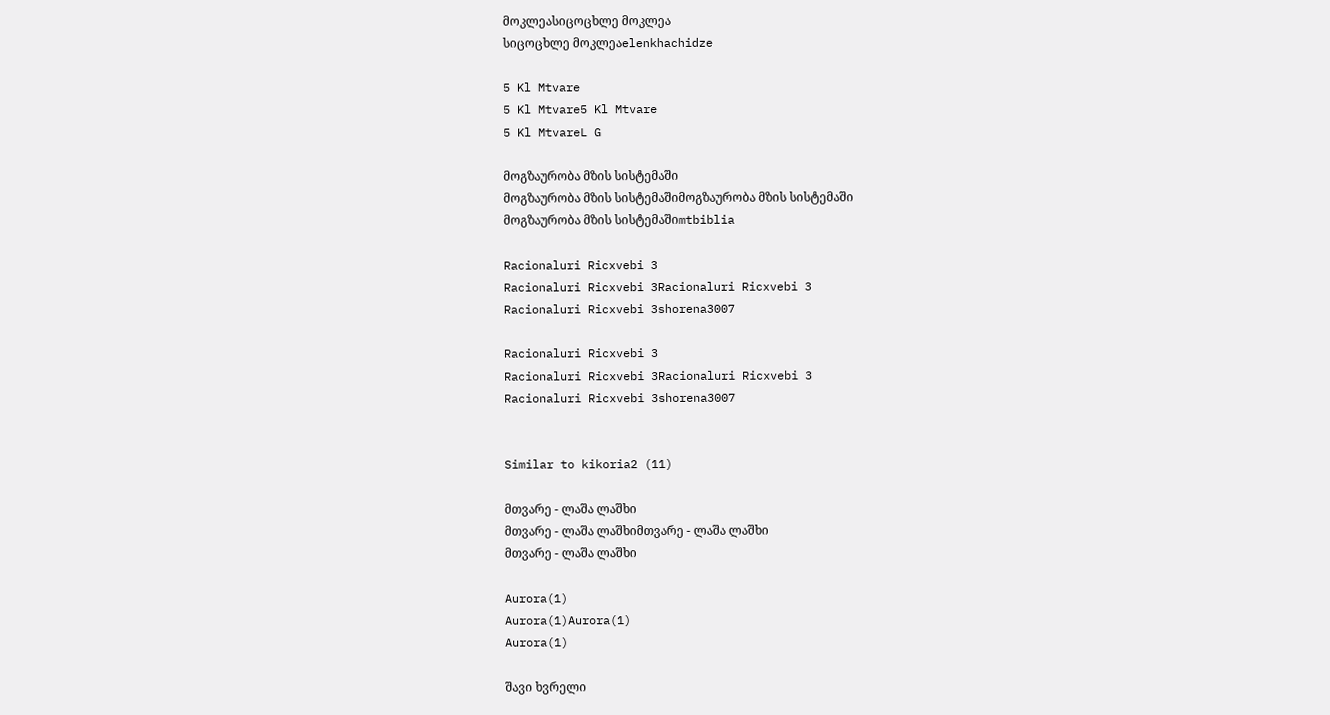მოკლეასიცოცხლე მოკლეა
სიცოცხლე მოკლეაelenkhachidze

5 Kl Mtvare
5 Kl Mtvare5 Kl Mtvare
5 Kl MtvareL G

მოგზაურობა მზის სისტემაში
მოგზაურობა მზის სისტემაშიმოგზაურობა მზის სისტემაში
მოგზაურობა მზის სისტემაშიmtbiblia

Racionaluri Ricxvebi 3
Racionaluri Ricxvebi 3Racionaluri Ricxvebi 3
Racionaluri Ricxvebi 3shorena3007

Racionaluri Ricxvebi 3
Racionaluri Ricxvebi 3Racionaluri Ricxvebi 3
Racionaluri Ricxvebi 3shorena3007


Similar to kikoria2 (11)

მთვარე - ლაშა ლაშხი
მთვარე - ლაშა ლაშხიმთვარე - ლაშა ლაშხი
მთვარე - ლაშა ლაშხი

Aurora(1)
Aurora(1)Aurora(1)
Aurora(1)

შავი ხვრელი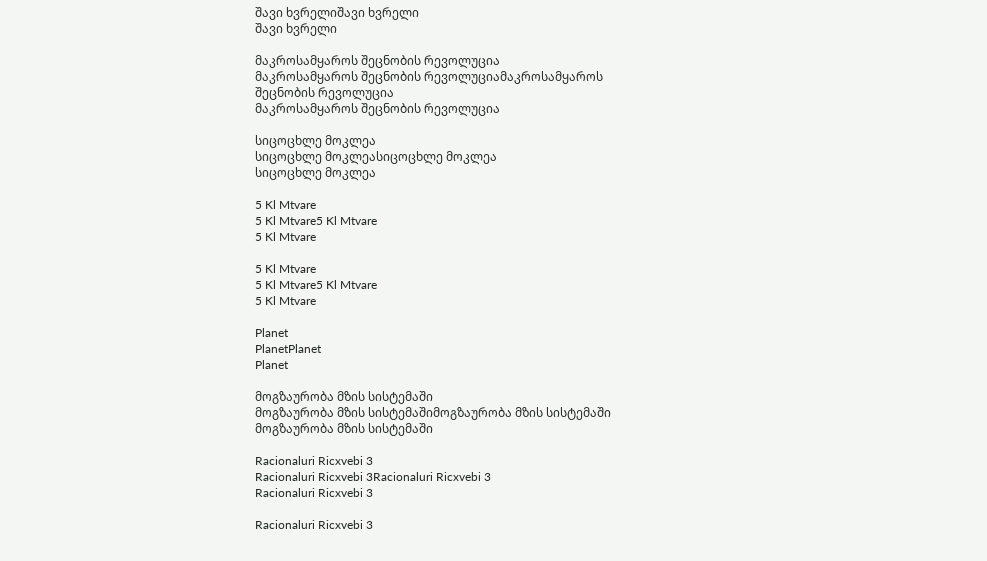შავი ხვრელიშავი ხვრელი
შავი ხვრელი

მაკროსამყაროს შეცნობის რევოლუცია
მაკროსამყაროს შეცნობის რევოლუციამაკროსამყაროს შეცნობის რევოლუცია
მაკროსამყაროს შეცნობის რევოლუცია

სიცოცხლე მოკლეა
სიცოცხლე მოკლეასიცოცხლე მოკლეა
სიცოცხლე მოკლეა

5 Kl Mtvare
5 Kl Mtvare5 Kl Mtvare
5 Kl Mtvare

5 Kl Mtvare
5 Kl Mtvare5 Kl Mtvare
5 Kl Mtvare

Planet
PlanetPlanet
Planet

მოგზაურობა მზის სისტემაში
მოგზაურობა მზის სისტემაშიმოგზაურობა მზის სისტემაში
მოგზაურობა მზის სისტემაში

Racionaluri Ricxvebi 3
Racionaluri Ricxvebi 3Racionaluri Ricxvebi 3
Racionaluri Ricxvebi 3

Racionaluri Ricxvebi 3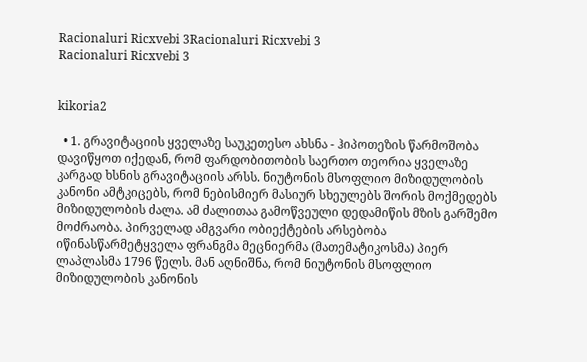Racionaluri Ricxvebi 3Racionaluri Ricxvebi 3
Racionaluri Ricxvebi 3


kikoria2

  • 1. გრავიტაციის ყველაზე საუკეთესო ახსნა - ჰიპოთეზის წარმოშობა დავიწყოთ იქედან, რომ ფარდობითობის საერთო თეორია ყველაზე კარგად ხსნის გრავიტაციის არსს. ნიუტონის მსოფლიო მიზიდულობის კანონი ამტკიცებს, რომ ნებისმიერ მასიურ სხეულებს შორის მოქმედებს მიზიდულობის ძალა. ამ ძალითაა გამოწვეული დედამიწის მზის გარშემო მოძრაობა. პირველად ამგვარი ობიექტების არსებობა იწინასწარმეტყველა ფრანგმა მეცნიერმა (მათემატიკოსმა) პიერ ლაპლასმა 1796 წელს. მან აღნიშნა, რომ ნიუტონის მსოფლიო მიზიდულობის კანონის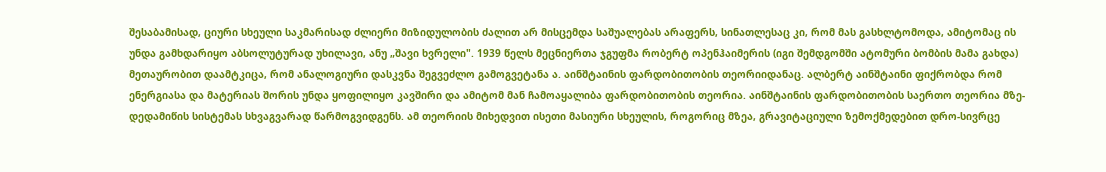შესაბამისად, ციური სხეული საკმარისად ძლიერი მიზიდულობის ძალით არ მისცემდა საშუალებას არაფერს, სინათლესაც კი, რომ მას გასხლტომოდა, ამიტომაც ის უნდა გამხდარიყო აბსოლუტურად უხილავი, ანუ „შავი ხვრელი". 1939 წელს მეცნიერთა ჯგუფმა რობერტ ოპენჰაიმერის (იგი შემდგომში ატომური ბომბის მამა გახდა) მეთაურობით დაამტკიცა, რომ ანალოგიური დასკვნა შეგვეძლო გამოგვეტანა ა. აინშტაინის ფარდობითობის თეორიიდანაც. ალბერტ აინშტაინი ფიქრობდა რომ ენერგიასა და მატერიას შორის უნდა ყოფილიყო კავშირი და ამიტომ მან ჩამოაყალიბა ფარდობითობის თეორია. აინშტაინის ფარდობითობის საერთო თეორია მზე-დედამიწის სისტემას სხვაგვარად წარმოგვიდგენს. ამ თეორიის მიხედვით ისეთი მასიური სხეულის, როგორიც მზეა, გრავიტაციული ზემოქმედებით დრო-სივრცე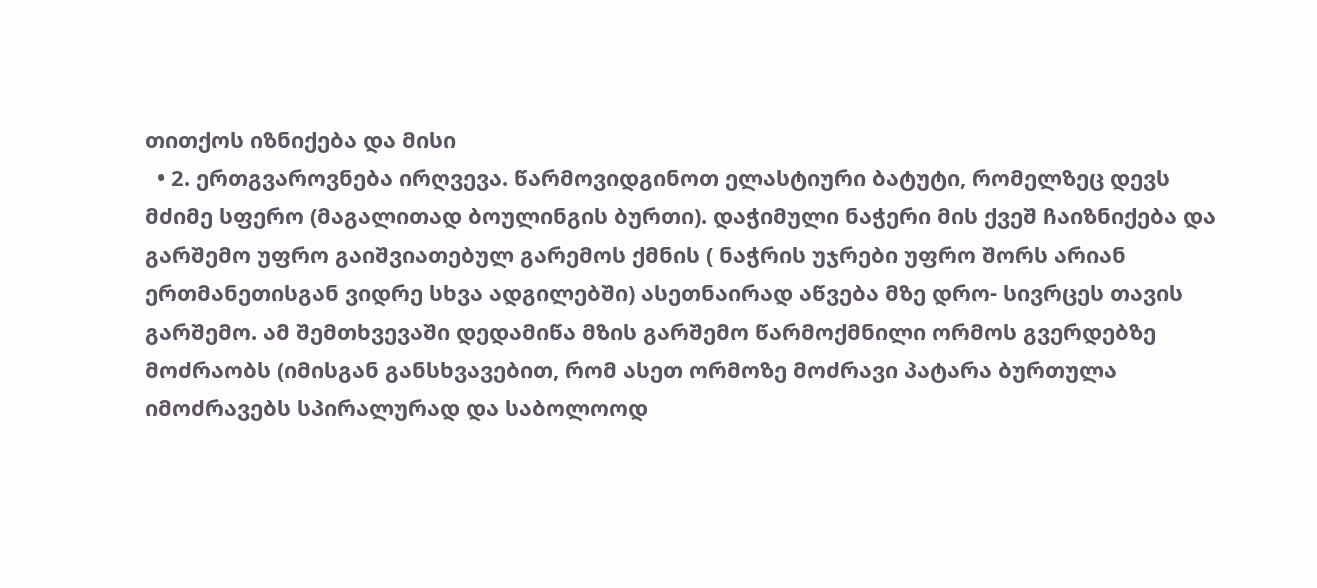თითქოს იზნიქება და მისი
  • 2. ერთგვაროვნება ირღვევა. წარმოვიდგინოთ ელასტიური ბატუტი, რომელზეც დევს მძიმე სფერო (მაგალითად ბოულინგის ბურთი). დაჭიმული ნაჭერი მის ქვეშ ჩაიზნიქება და გარშემო უფრო გაიშვიათებულ გარემოს ქმნის ( ნაჭრის უჯრები უფრო შორს არიან ერთმანეთისგან ვიდრე სხვა ადგილებში) ასეთნაირად აწვება მზე დრო- სივრცეს თავის გარშემო. ამ შემთხვევაში დედამიწა მზის გარშემო წარმოქმნილი ორმოს გვერდებზე მოძრაობს (იმისგან განსხვავებით, რომ ასეთ ორმოზე მოძრავი პატარა ბურთულა იმოძრავებს სპირალურად და საბოლოოდ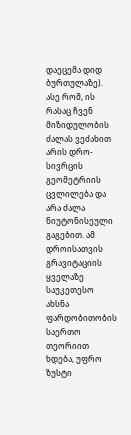დაეცემა დიდ ბურთულაზე). ასე რომ, ის რასაც ჩვენ მიზიდულობის ძალას ვეძახით არის დრო-სივრცის გეომეტრიის ცვლილება და არა ძალა ნიუტონისეული გაგებით. ამ დროისათვის გრავიტაციის ყველაზე საუკეთესო ახსნა ფარდობითობის საერთო თეორიით ხდება, უფრო ზუსტი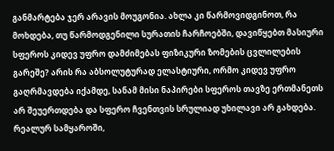განმარტება ჯერ არავის მოუგონია. ახლა კი წარმოვიდგინოთ, რა მოხდება, თუ წარმოდგენილი სურათის ჩარჩოებში, დავიწყებთ მასიური სფეროს კიდევ უფრო დამძიმებას ფიზიკური ზომების ცვლილების გარეშე? არის რა აბსოლუტურად ელასტიური, ორმო კიდევ უფრო გაღრმავდება იქამდე, სანამ მისი ნაპირები სფეროს თავზე ერთმანეთს არ შეუერთდება და სფერო ჩვენთვის სრულიად უხილავი არ გახდება. რეალურ სამყაროში,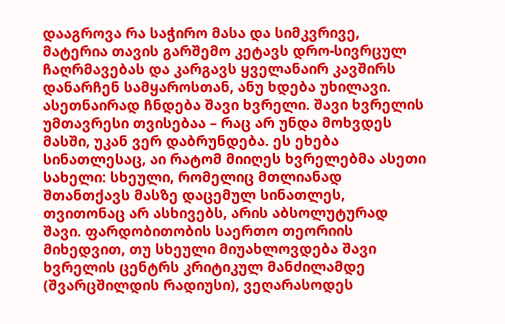დააგროვა რა საჭირო მასა და სიმკვრივე, მატერია თავის გარშემო კეტავს დრო-სივრცულ ჩაღრმავებას და კარგავს ყველანაირ კავშირს დანარჩენ სამყაროსთან, ანუ ხდება უხილავი. ასეთნაირად ჩნდება შავი ხვრელი. შავი ხვრელის უმთავრესი თვისებაა – რაც არ უნდა მოხვდეს მასში, უკან ვერ დაბრუნდება. ეს ეხება სინათლესაც, აი რატომ მიიღეს ხვრელებმა ასეთი სახელი: სხეული, რომელიც მთლიანად შთანთქავს მასზე დაცემულ სინათლეს, თვითონაც არ ასხივებს, არის აბსოლუტურად შავი. ფარდობითობის საერთო თეორიის მიხედვით, თუ სხეული მიუახლოვდება შავი ხვრელის ცენტრს კრიტიკულ მანძილამდე (შვარცშილდის რადიუსი), ვეღარასოდეს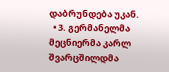დაბრუნდება უკან.
  • 3. გერმანელმა მეცნიერმა კარლ შვარცშილდმა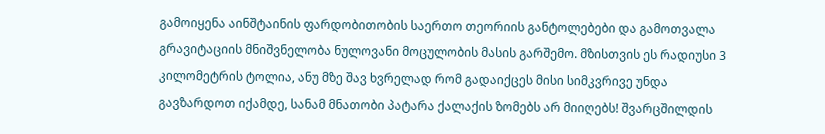გამოიყენა აინშტაინის ფარდობითობის საერთო თეორიის განტოლებები და გამოთვალა გრავიტაციის მნიშვნელობა ნულოვანი მოცულობის მასის გარშემო. მზისთვის ეს რადიუსი 3 კილომეტრის ტოლია, ანუ მზე შავ ხვრელად რომ გადაიქცეს მისი სიმკვრივე უნდა გავზარდოთ იქამდე, სანამ მნათობი პატარა ქალაქის ზომებს არ მიიღებს! შვარცშილდის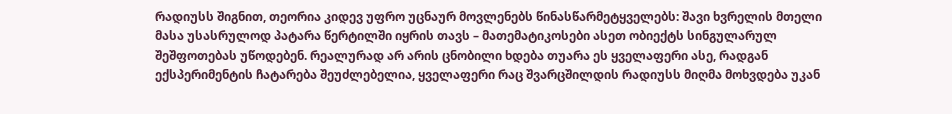რადიუსს შიგნით, თეორია კიდევ უფრო უცნაურ მოვლენებს წინასწარმეტყველებს: შავი ხვრელის მთელი მასა უსასრულოდ პატარა წერტილში იყრის თავს – მათემატიკოსები ასეთ ობიექტს სინგულარულ შეშფოთებას უწოდებენ. რეალურად არ არის ცნობილი ხდება თუარა ეს ყველაფერი ასე, რადგან ექსპერიმენტის ჩატარება შეუძლებელია, ყველაფერი რაც შვარცშილდის რადიუსს მიღმა მოხვდება უკან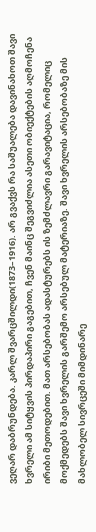ვეღარ დაბრუნდება. კარლ შვარცშილდი(1873–1916). არ გვაქვს რა საშუალება დავინახოთ შავი ხვრელი ამ სიტყვის პირდაპირი გაგებით, ჩვენ მაინც შეგვიძლია ასეთი ობიექტების აღმოჩენა ირიბი მეთოდებით. მათ არსებობას ადასტურებს ის ზემძლავრი გარავიტაცია, რომელიც მოქმედებს შავი ხვრელის გარშემო არსებულ მატერიაზე. შავი ხვრელის არსებობაზე მის მახლობელ სივრცეში მიმდინარე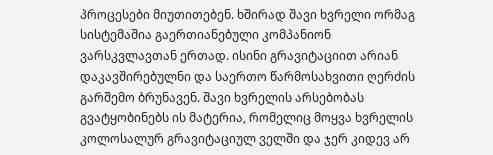პროცესები მიუთითებენ. ხშირად შავი ხვრელი ორმაგ სისტემაშია გაერთიანებული კომპანიონ ვარსკვლავთან ერთად. ისინი გრავიტაციით არიან დაკავშირებულნი და საერთო წარმოსახვითი ღერძის გარშემო ბრუნავენ. შავი ხვრელის არსებობას გვატყობინებს ის მატერია, რომელიც მოყვა ხვრელის კოლოსალურ გრავიტაციულ ველში და ჯერ კიდევ არ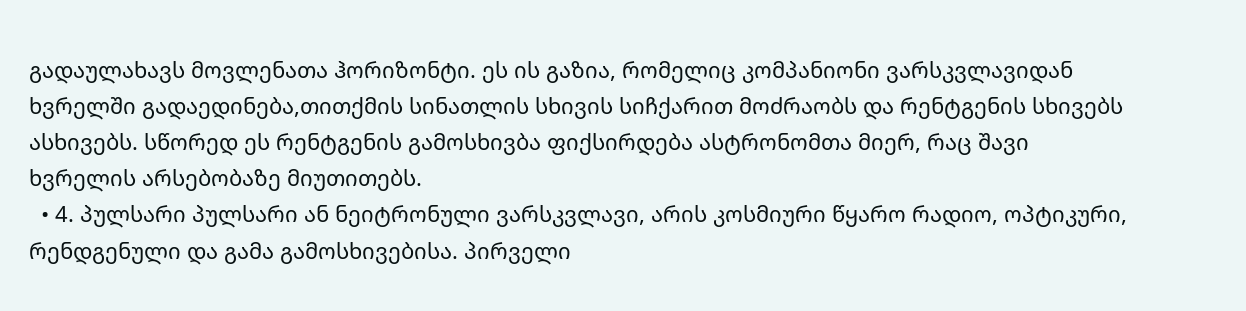გადაულახავს მოვლენათა ჰორიზონტი. ეს ის გაზია, რომელიც კომპანიონი ვარსკვლავიდან ხვრელში გადაედინება,თითქმის სინათლის სხივის სიჩქარით მოძრაობს და რენტგენის სხივებს ასხივებს. სწორედ ეს რენტგენის გამოსხივბა ფიქსირდება ასტრონომთა მიერ, რაც შავი ხვრელის არსებობაზე მიუთითებს.
  • 4. პულსარი პულსარი ან ნეიტრონული ვარსკვლავი, არის კოსმიური წყარო რადიო, ოპტიკური, რენდგენული და გამა გამოსხივებისა. პირველი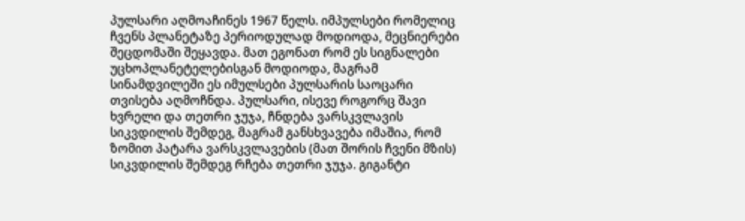პულსარი აღმოაჩინეს 1967 წელს. იმპულსები რომელიც ჩვენს პლანეტაზე პერიოდულად მოდიოდა, მეცნიერები შეცდომაში შეყავდა. მათ ეგონათ რომ ეს სიგნალები უცხოპლანეტელებისგან მოდიოდა, მაგრამ სინამდვილეში ეს იმულსები პულსარის საოცარი თვისება აღმოჩნდა. პულსარი, ისევე როგორც შავი ხვრელი და თეთრი ჯუჯა, ჩნდება ვარსკვლავის სიკვდილის შემდეგ, მაგრამ განსხვავება იმაშია, რომ ზომით პატარა ვარსკვლავების (მათ შორის ჩვენი მზის) სიკვდილის შემდეგ რჩება თეთრი ჯუჯა. გიგანტი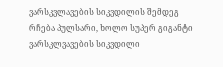ვარსკვლავების სიკვდილის შემდეგ რჩება პულსარი, ხოლო სუპერ გიგანტი ვარსკლვავების სიკვდილი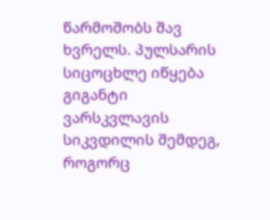წარმოშობს შავ ხვრელს. პულსარის სიცოცხლე იწყება გიგანტი ვარსკვლავის სიკვდილის შემდეგ, როგორც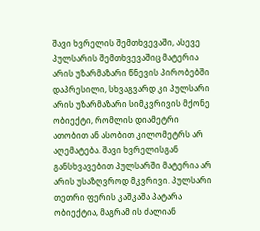შავი ხვრელის შემთხვევაში, ასევე პულსარის შემთხვევაშიც მატერია არის უზარმაზარი წნევის პირობებში დაპრესილი, სხვაგვარდ კი პულსარი არის უზარმაზარი სიმკვრივის მქონე ობიექტი, რომლის დიამეტრი ათობით ან ასობით კილომეტრს არ აღემატება. შავი ხვრელისგან განსხვავებით პულსარში მატერია არ არის უსაზღვროდ მკვრივი. პულსარი თეთრი ფერის კაშკაშა პატარა ობიექტია, მაგრამ ის ძალიან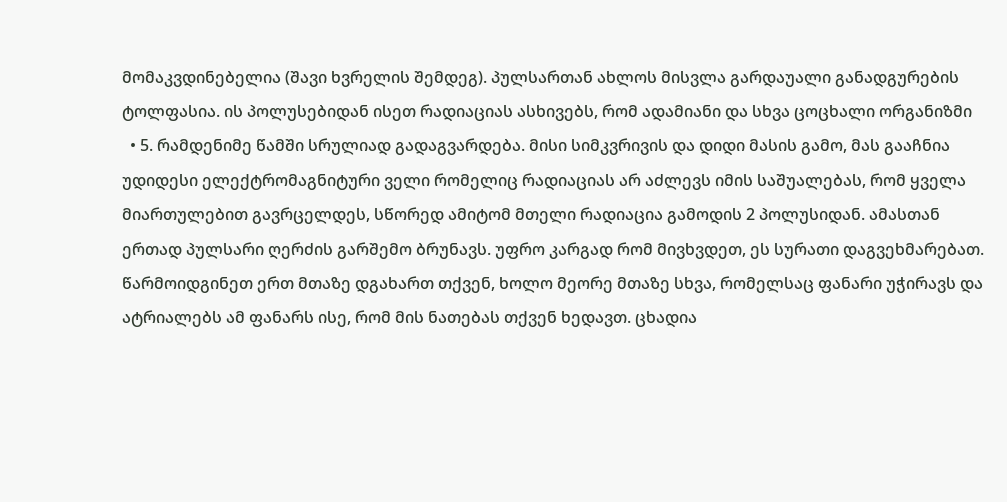მომაკვდინებელია (შავი ხვრელის შემდეგ). პულსართან ახლოს მისვლა გარდაუალი განადგურების ტოლფასია. ის პოლუსებიდან ისეთ რადიაციას ასხივებს, რომ ადამიანი და სხვა ცოცხალი ორგანიზმი
  • 5. რამდენიმე წამში სრულიად გადაგვარდება. მისი სიმკვრივის და დიდი მასის გამო, მას გააჩნია უდიდესი ელექტრომაგნიტური ველი რომელიც რადიაციას არ აძლევს იმის საშუალებას, რომ ყველა მიართულებით გავრცელდეს, სწორედ ამიტომ მთელი რადიაცია გამოდის 2 პოლუსიდან. ამასთან ერთად პულსარი ღერძის გარშემო ბრუნავს. უფრო კარგად რომ მივხვდეთ, ეს სურათი დაგვეხმარებათ. წარმოიდგინეთ ერთ მთაზე დგახართ თქვენ, ხოლო მეორე მთაზე სხვა, რომელსაც ფანარი უჭირავს და ატრიალებს ამ ფანარს ისე, რომ მის ნათებას თქვენ ხედავთ. ცხადია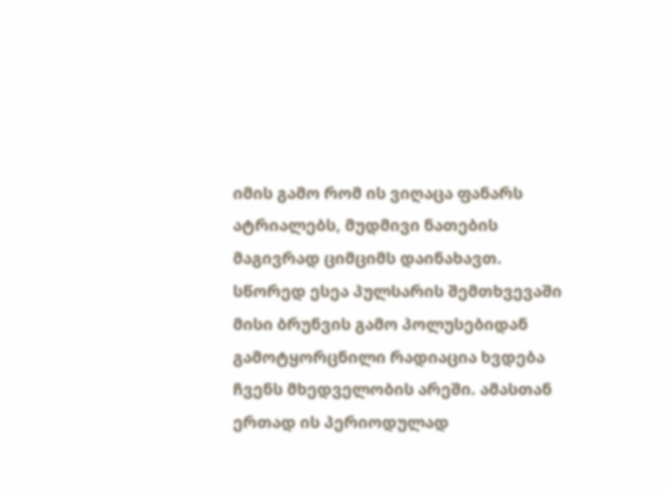იმის გამო რომ ის ვიღაცა ფანარს ატრიალებს, მუდმივი ნათების მაგივრად ციმციმს დაინახავთ. სწორედ ესეა პულსარის შემთხვევაში მისი ბრუნვის გამო პოლუსებიდან გამოტყორცნილი რადიაცია ხვდება ჩვენს მხედველობის არეში. ამასთან ერთად ის პერიოდულად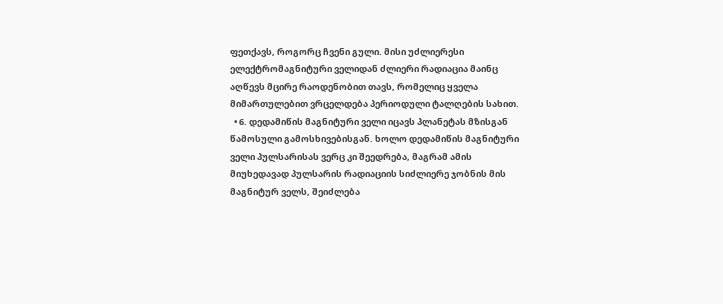ფეთქავს, როგორც ჩვენი გული. მისი უძლიერესი ელექტრომაგნიტური ველიდან ძლიერი რადიაცია მაინც აღწევს მცირე რაოდენობით თავს, რომელიც ყველა მიმართულებით ვრცელდება პერიოდული ტალღების სახით.
  • 6. დედამიწის მაგნიტური ველი იცავს პლანეტას მზისგან წამოსული გამოსხივებისგან. ხოლო დედამიწის მაგნიტური ველი პულსარისას ვერც კი შეედრება, მაგრამ ამის მიუხედავად პულსარის რადიაციის სიძლიერე ჯობნის მის მაგნიტურ ველს, შეიძლება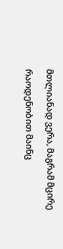მთლიანად ვერა, მაგრამ მცირე რაოდენობით მაინც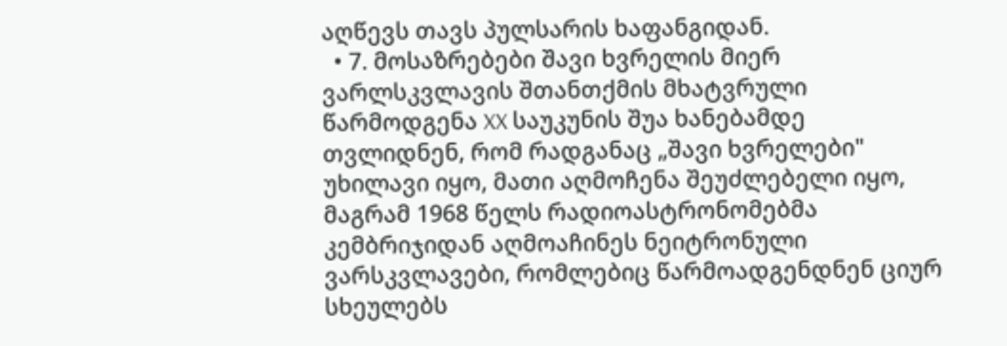აღწევს თავს პულსარის ხაფანგიდან.
  • 7. მოსაზრებები შავი ხვრელის მიერ ვარლსკვლავის შთანთქმის მხატვრული წარმოდგენა XX საუკუნის შუა ხანებამდე თვლიდნენ, რომ რადგანაც „შავი ხვრელები" უხილავი იყო, მათი აღმოჩენა შეუძლებელი იყო, მაგრამ 1968 წელს რადიოასტრონომებმა კემბრიჯიდან აღმოაჩინეს ნეიტრონული ვარსკვლავები, რომლებიც წარმოადგენდნენ ციურ სხეულებს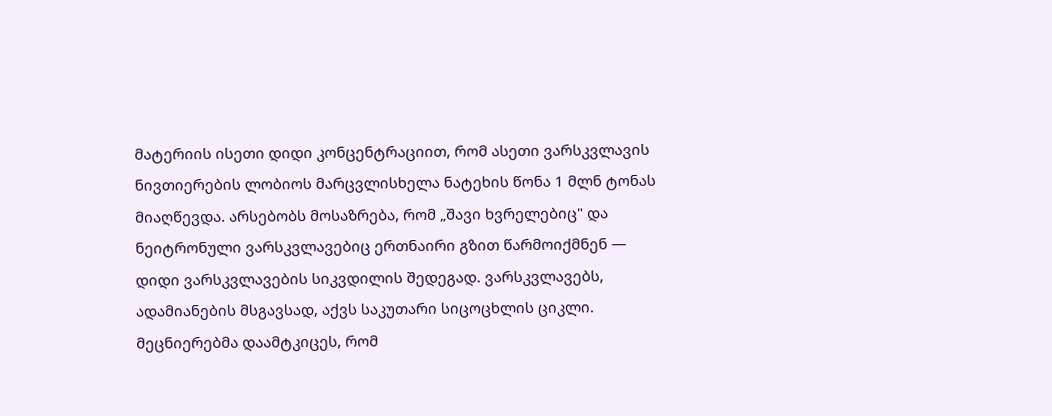მატერიის ისეთი დიდი კონცენტრაციით, რომ ასეთი ვარსკვლავის ნივთიერების ლობიოს მარცვლისხელა ნატეხის წონა 1 მლნ ტონას მიაღწევდა. არსებობს მოსაზრება, რომ „შავი ხვრელებიც" და ნეიტრონული ვარსკვლავებიც ერთნაირი გზით წარმოიქმნენ — დიდი ვარსკვლავების სიკვდილის შედეგად. ვარსკვლავებს, ადამიანების მსგავსად, აქვს საკუთარი სიცოცხლის ციკლი. მეცნიერებმა დაამტკიცეს, რომ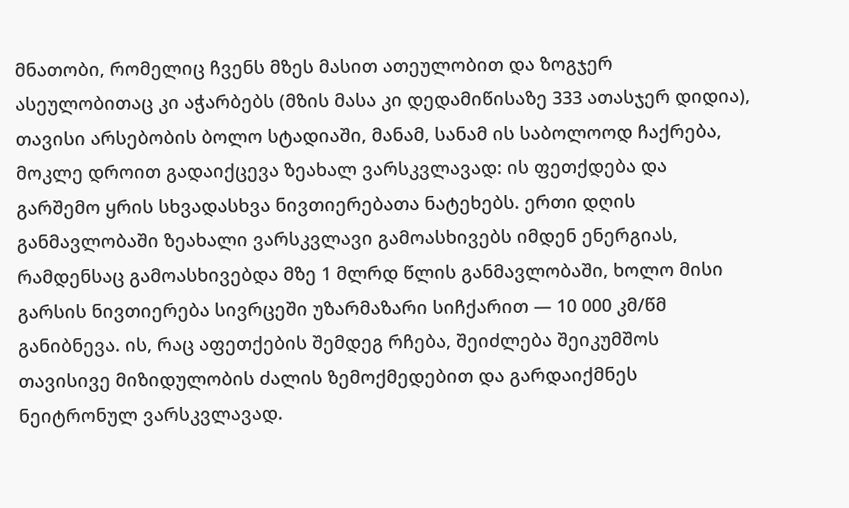მნათობი, რომელიც ჩვენს მზეს მასით ათეულობით და ზოგჯერ ასეულობითაც კი აჭარბებს (მზის მასა კი დედამიწისაზე 333 ათასჯერ დიდია), თავისი არსებობის ბოლო სტადიაში, მანამ, სანამ ის საბოლოოდ ჩაქრება, მოკლე დროით გადაიქცევა ზეახალ ვარსკვლავად: ის ფეთქდება და გარშემო ყრის სხვადასხვა ნივთიერებათა ნატეხებს. ერთი დღის განმავლობაში ზეახალი ვარსკვლავი გამოასხივებს იმდენ ენერგიას, რამდენსაც გამოასხივებდა მზე 1 მლრდ წლის განმავლობაში, ხოლო მისი გარსის ნივთიერება სივრცეში უზარმაზარი სიჩქარით — 10 000 კმ/წმ განიბნევა. ის, რაც აფეთქების შემდეგ რჩება, შეიძლება შეიკუმშოს თავისივე მიზიდულობის ძალის ზემოქმედებით და გარდაიქმნეს ნეიტრონულ ვარსკვლავად.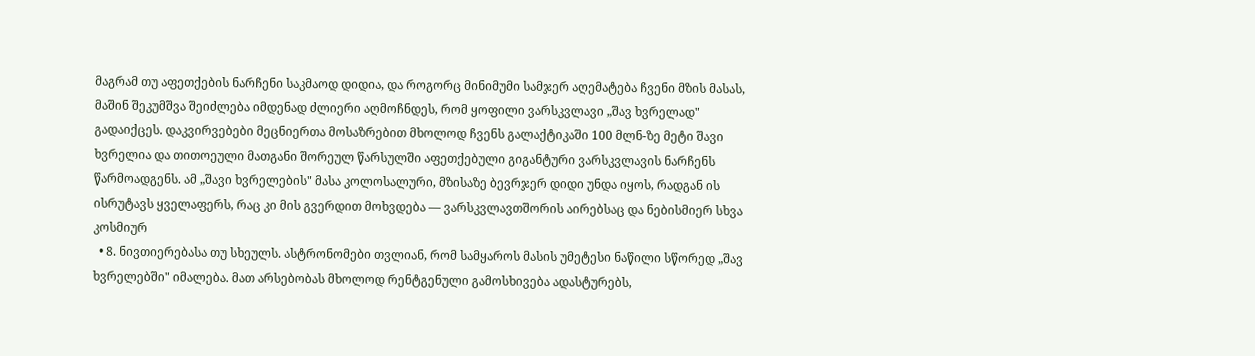მაგრამ თუ აფეთქების ნარჩენი საკმაოდ დიდია, და როგორც მინიმუმი სამჯერ აღემატება ჩვენი მზის მასას, მაშინ შეკუმშვა შეიძლება იმდენად ძლიერი აღმოჩნდეს, რომ ყოფილი ვარსკვლავი „შავ ხვრელად" გადაიქცეს. დაკვირვებები მეცნიერთა მოსაზრებით მხოლოდ ჩვენს გალაქტიკაში 100 მლნ-ზე მეტი შავი ხვრელია და თითოეული მათგანი შორეულ წარსულში აფეთქებული გიგანტური ვარსკვლავის ნარჩენს წარმოადგენს. ამ „შავი ხვრელების" მასა კოლოსალური, მზისაზე ბევრჯერ დიდი უნდა იყოს, რადგან ის ისრუტავს ყველაფერს, რაც კი მის გვერდით მოხვდება — ვარსკვლავთშორის აირებსაც და ნებისმიერ სხვა კოსმიურ
  • 8. ნივთიერებასა თუ სხეულს. ასტრონომები თვლიან, რომ სამყაროს მასის უმეტესი ნაწილი სწორედ „შავ ხვრელებში" იმალება. მათ არსებობას მხოლოდ რენტგენული გამოსხივება ადასტურებს,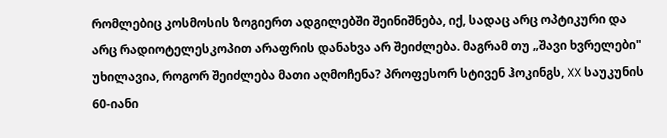რომლებიც კოსმოსის ზოგიერთ ადგილებში შეინიშნება, იქ, სადაც არც ოპტიკური და არც რადიოტელესკოპით არაფრის დანახვა არ შეიძლება. მაგრამ თუ „შავი ხვრელები" უხილავია, როგორ შეიძლება მათი აღმოჩენა? პროფესორ სტივენ ჰოკინგს, XX საუკუნის 60-იანი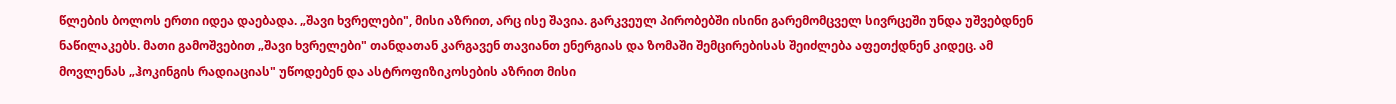წლების ბოლოს ერთი იდეა დაებადა. „შავი ხვრელები", მისი აზრით, არც ისე შავია. გარკვეულ პირობებში ისინი გარემომცველ სივრცეში უნდა უშვებდნენ ნაწილაკებს. მათი გამოშვებით „შავი ხვრელები" თანდათან კარგავენ თავიანთ ენერგიას და ზომაში შემცირებისას შეიძლება აფეთქდნენ კიდეც. ამ მოვლენას „ჰოკინგის რადიაციას" უწოდებენ და ასტროფიზიკოსების აზრით მისი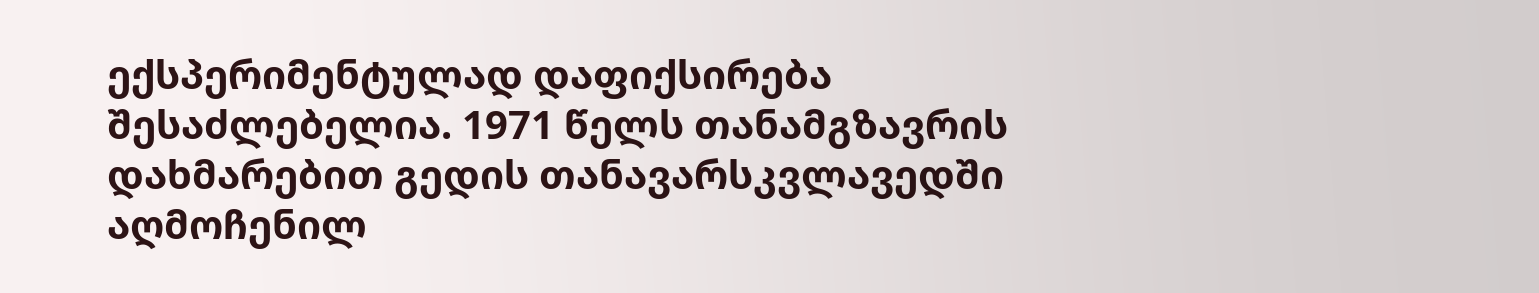ექსპერიმენტულად დაფიქსირება შესაძლებელია. 1971 წელს თანამგზავრის დახმარებით გედის თანავარსკვლავედში აღმოჩენილ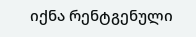იქნა რენტგენული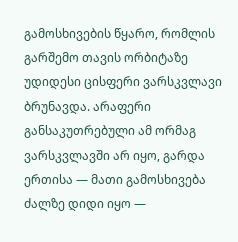გამოსხივების წყარო, რომლის გარშემო თავის ორბიტაზე უდიდესი ცისფერი ვარსკვლავი ბრუნავდა. არაფერი განსაკუთრებული ამ ორმაგ ვარსკვლავში არ იყო, გარდა ერთისა — მათი გამოსხივება ძალზე დიდი იყო —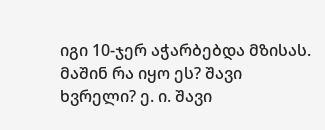იგი 10-ჯერ აჭარბებდა მზისას. მაშინ რა იყო ეს? შავი ხვრელი? ე. ი. შავი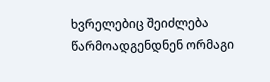ხვრელებიც შეიძლება წარმოადგენდნენ ორმაგი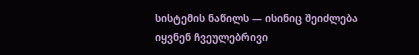სისტემის ნაწილს — ისინიც შეიძლება იყვნენ ჩვეულებრივი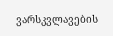ვარსკვლავების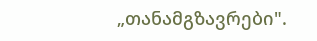„თანამგზავრები".